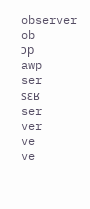observer
ob
ɔp
awp
ser
sɛʁ
ser
ver
ve
ve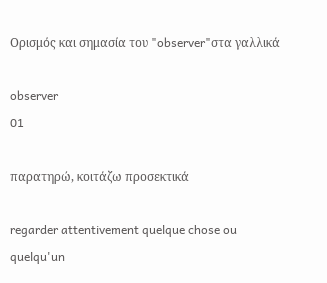Ορισμός και σημασία του "observer"στα γαλλικά

observer
01

παρατηρώ, κοιτάζω προσεκτικά

regarder attentivement quelque chose ou quelqu'un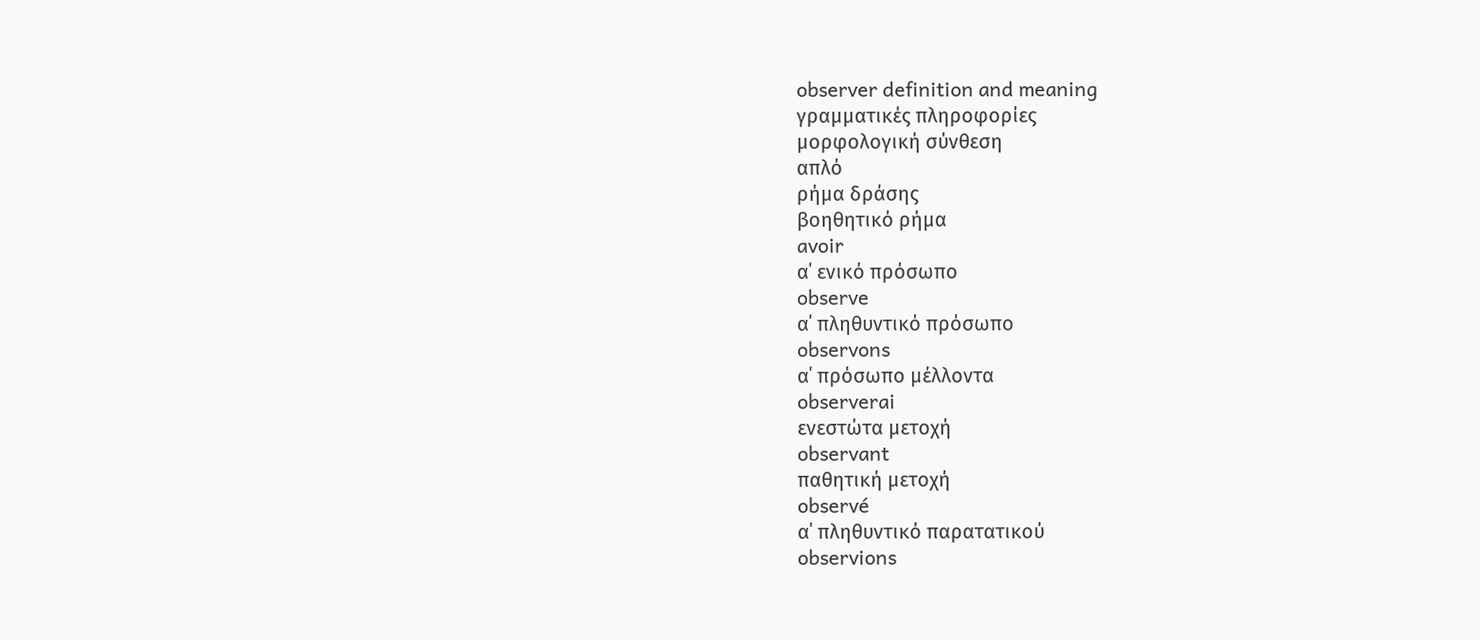observer definition and meaning
γραμματικές πληροφορίες
μορφολογική σύνθεση
απλό
ρήμα δράσης
βοηθητικό ρήμα
avoir
α΄ ενικό πρόσωπο
observe
α΄ πληθυντικό πρόσωπο
observons
α΄ πρόσωπο μέλλοντα
observerai
ενεστώτα μετοχή
observant
παθητική μετοχή
observé
α΄ πληθυντικό παρατατικού
observions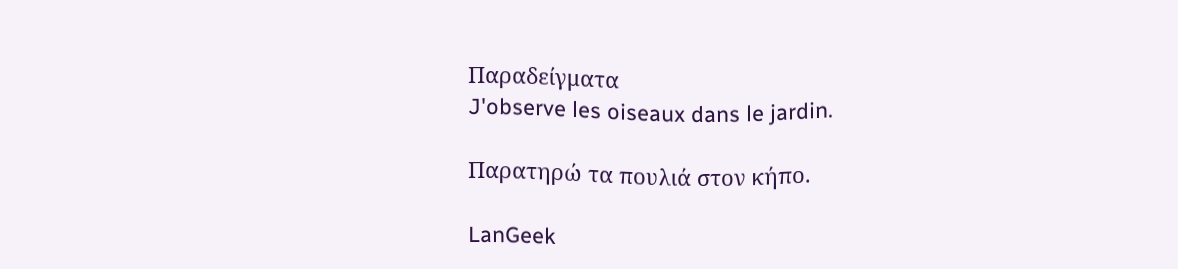Παραδείγματα
J'observe les oiseaux dans le jardin.

Παρατηρώ τα πουλιά στον κήπο.

LanGeek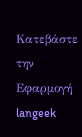Κατεβάστε την Εφαρμογή
langeek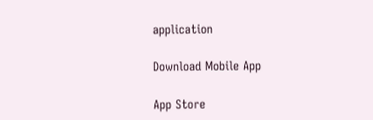application

Download Mobile App

App Store